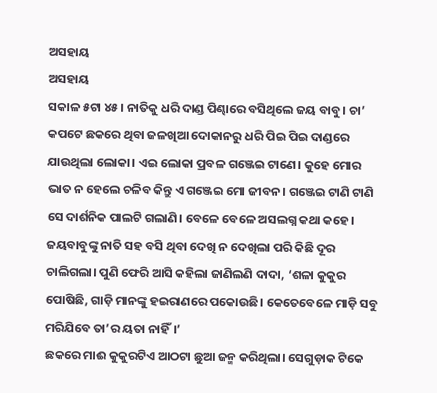ଅସହାୟ
ଅସହାୟ
ସକାଳ ୫ଟା ୪୫। ନାତିକୁ ଧରି ଦାଣ୍ଡ ପିଣ୍ଢାରେ ବସିଥିଲେ ଜୟ ବାବୁ। ଚା’ କପଟେ ଛକରେ ଥିବା ଜଳଖିଆ ଦୋକାନରୁ ଧରି ପିଇ ପିଇ ଦାଣ୍ଡରେ ଯାଉଥିଲା ଲୋକା। ଏଇ ଲୋକା ପ୍ରବଳ ଗଞ୍ଜେଇ ଟାଣେ। କୁହେ ମୋର ଭାତ ନ ହେଲେ ଚଳିବ କିନ୍ତୁ ଏ ଗଞ୍ଜେଇ ମୋ ଜୀବନ। ଗଞ୍ଜେଇ ଟାଣି ଟାଣି ସେ ଦାର୍ଶନିକ ପାଲଟି ଗଲାଣି। ବେଳେ ବେଳେ ଅସଲଗ୍ନ କଥା କହେ। ଜୟବାବୁଙ୍କୁ ନାତି ସହ ବସି ଥିବା ଦେଖି ନ ଦେଖିଲା ପରି କିଛି ଦୂର ଚାଲିଗଲା। ପୁଣି ଫେରି ଆସି କହିଲା ଜାଣିଲଣି ଦାଦା, ‘ଶଳା କୁକୁର ପୋଷିଛି, ଗାଡ଼ି ମାନଙ୍କୁ ହଇରାଣରେ ପକୋଉଛି। କେତେବେଳେ ମାଡ଼ି ସବୁ ମରିଯିବେ ତା’ର ୟତା ନାହିଁ।’
ଛକରେ ମାଈ କୁକୁରଟିଏ ଆଠଟା ଛୁଆ ଜନ୍ମ କରିଥିଲା। ସେଗୁଡ଼ାକ ଟିକେ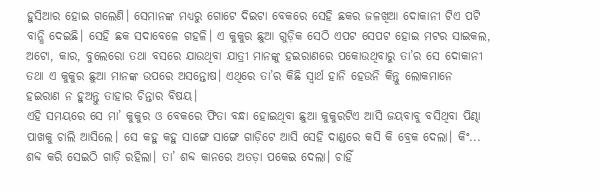ହୁସିଆର ହୋଇ ଗଲେଣି। ସେମାନଙ୍କ ମଧ୍ୟରୁ ଗୋଟେ ଦିଇଟା ବେକରେ ସେହି ଛକର ଜଳଖିଆ ଦୋକାନୀ ଟିଏ ପଟି ବାନ୍ଧି ଦେଇଛି। ସେହି ଛକ ସଦାବେଳେ ଗହଳି। ଏ କୁକୁର ଛୁଆ ଗୁଡ଼ିକ ସେଠି ଏପଟ ସେପଟ ହୋଇ ମଟର ସାଇକଲ, ଅଟୋ, କାର, ବୁଲେରୋ ତଥା ବସରେ ଯାଉଥିବା ଯାତ୍ରୀ ମାନଙ୍କୁ ହଇରାଣରେ ପକୋଉଥିବାରୁ ତା’ର ସେ ଦୋକାନୀ ତଥା ଏ କୁକୁର ଛୁଆ ମାନଙ୍କ ଉପରେ ଅସନ୍ତୋଷ। ଏଥିରେ ତା’ର କିଛି ସ୍ବାର୍ଥ ହାନି ହେଉନି କିନ୍ତୁ ଲୋକମାନେ ହଇରାଣ ନ ହୁଅନ୍ତୁ ତାହାର ଚିନ୍ତାର ବିଷୟ।
ଏହି ସମୟରେ ସେ ମା’ କୁକୁର ଓ ବେକରେ ଫିତା ବନ୍ଧା ହୋଇଥିବା ଛୁଆ କୁକୁରଟିଏ ଆସି ଜୟବାବୁ ବସିଥିବା ପିଣ୍ଢା ପାଖକୁ ଚାଲି ଆସିଲେ। ସେ କହୁ କହୁ ସାଙ୍ଗେ ସାଙ୍ଗେ ଗାଡ଼ିଟେ ଆସି ସେହି ଦାଣ୍ଡରେ କସି କି ବ୍ରେକ ଦେଲା। କିଂ... ଶବ୍ଦ କରି ସେଇଠି ଗାଡ଼ି ରହିଲା। ତା’ ଶବ୍ଦ କାନରେ ଅତଡ଼ା ପକେଇ ଦେଲା। ଚାହିଁ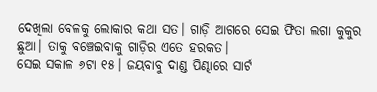ଦେଖିଲା ବେଳକୁ ଲୋକାର କଥା ସତ। ଗାଡ଼ି ଆଗରେ ସେଇ ଫିତା ଲଗା କୁକୁର ଛୁଆ। ତାକୁ ବଞ୍ଚେଇବାକୁ ଗାଡ଼ିର ଏତେ ହରକତ।
ସେଇ ସକାଳ ୬ଟା ୧୫। ଜୟବାବୁ ଦାଣ୍ଡ ପିଣ୍ଢାରେ ସାର୍ଟ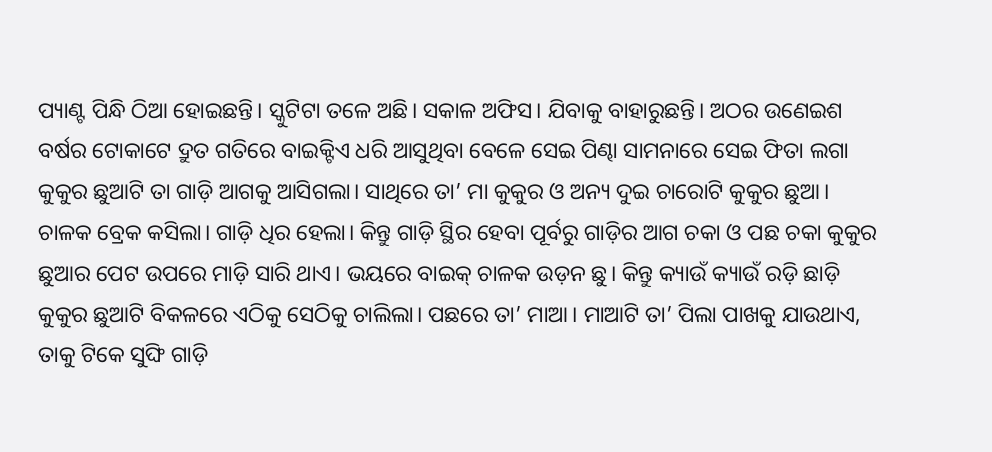ପ୍ୟାଣ୍ଟ ପିନ୍ଧି ଠିଆ ହୋଇଛନ୍ତି। ସ୍କୁଟିଟା ତଳେ ଅଛି। ସକାଳ ଅଫିସ। ଯିବାକୁ ବାହାରୁଛନ୍ତି। ଅଠର ଉଣେଇଶ ବର୍ଷର ଟୋକାଟେ ଦ୍ରୁତ ଗତିରେ ବାଇକ୍ଟିଏ ଧରି ଆସୁଥିବା ବେଳେ ସେଇ ପିଣ୍ଢା ସାମନାରେ ସେଇ ଫିତା ଲଗା କୁକୁର ଛୁଆଟି ତା ଗାଡ଼ି ଆଗକୁ ଆସିଗଲା। ସାଥିରେ ତା’ ମା କୁକୁର ଓ ଅନ୍ୟ ଦୁଇ ଚାରୋଟି କୁକୁର ଛୁଆ। ଚାଳକ ବ୍ରେକ କସିଲା। ଗାଡ଼ି ଧିର ହେଲା। କିନ୍ତୁ ଗାଡ଼ି ସ୍ଥିର ହେବା ପୂର୍ବରୁ ଗାଡ଼ିର ଆଗ ଚକା ଓ ପଛ ଚକା କୁକୁର ଛୁଆର ପେଟ ଉପରେ ମାଡ଼ି ସାରି ଥାଏ। ଭୟରେ ବାଇକ୍ ଚାଳକ ଉଡ଼ନ ଛୁ। କିନ୍ତୁ କ୍ୟାଉଁ କ୍ୟାଉଁ ରଡ଼ି ଛାଡ଼ି କୁକୁର ଛୁଆଟି ବିକଳରେ ଏଠିକୁ ସେଠିକୁ ଚାଲିଲା। ପଛରେ ତା’ ମାଆ। ମାଆଟି ତା’ ପିଲା ପାଖକୁ ଯାଉଥାଏ, ତାକୁ ଟିକେ ସୁଙ୍ଘି ଗାଡ଼ି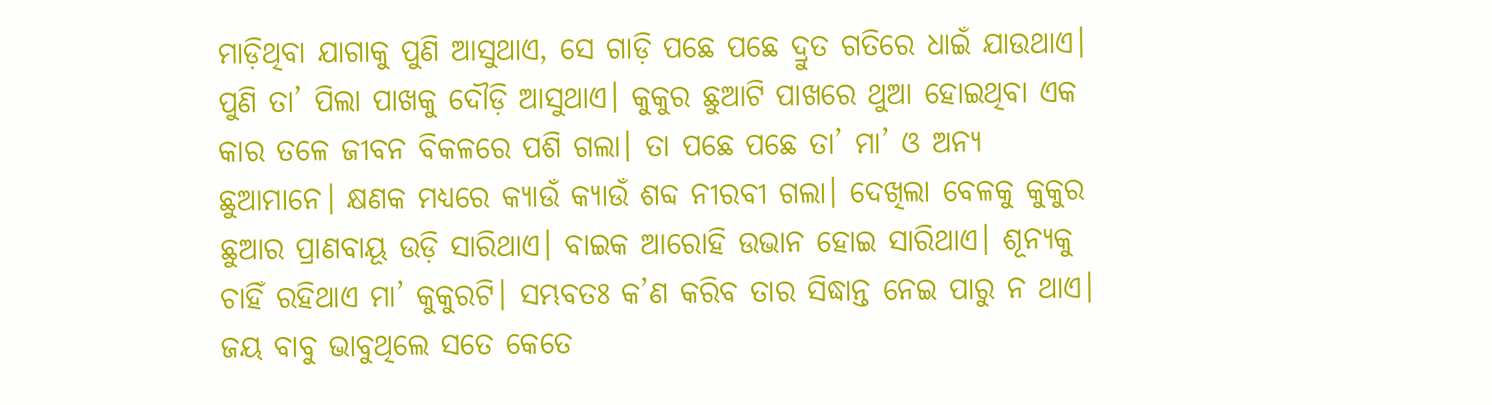ମାଡ଼ିଥିବା ଯାଗାକୁ ପୁଣି ଆସୁଥାଏ, ସେ ଗାଡ଼ି ପଛେ ପଛେ ଦ୍ରୁତ ଗତିରେ ଧାଇଁ ଯାଉଥାଏ। ପୁଣି ତା’ ପିଲା ପାଖକୁ ଦୌଡ଼ି ଆସୁଥାଏ। କୁକୁର ଛୁଆଟି ପାଖରେ ଥୁଆ ହୋଇଥିବା ଏକ କାର ତଳେ ଜୀବନ ବିକଳରେ ପଶି ଗଲା। ତା ପଛେ ପଛେ ତା’ ମା’ ଓ ଅନ୍ୟ ଛୁଆମାନେ। କ୍ଷଣକ ମଧ୍ୟରେ କ୍ୟାଉଁ କ୍ୟାଉଁ ଶବ୍ଦ ନୀରବୀ ଗଲା। ଦେଖିଲା ବେଳକୁ କୁକୁର ଛୁଆର ପ୍ରାଣବାୟୂ ଉଡ଼ି ସାରିଥାଏ। ବାଇକ ଆରୋହି ଉଭାନ ହୋଇ ସାରିଥାଏ। ଶୂନ୍ୟକୁ ଚାହିଁ ରହିଥାଏ ମା’ କୁକୁରଟି। ସମ୍ଭବତଃ କ’ଣ କରିବ ତାର ସିଦ୍ଧାନ୍ତ ନେଇ ପାରୁ ନ ଥାଏ।
ଜୟ ବାବୁ ଭାବୁଥିଲେ ସତେ କେତେ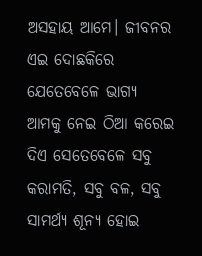ଅସହାୟ ଆମେ। ଜୀବନର ଏଇ ଦୋଛକିରେ ଯେତେବେଳେ ଭାଗ୍ୟ ଆମକୁ ନେଇ ଠିଆ କରେଇ ଦିଏ ସେତେବେଳେ ସବୁ କରାମତି, ସବୁ ବଳ, ସବୁ ସାମର୍ଥ୍ୟ ଶୂନ୍ୟ ହୋଇ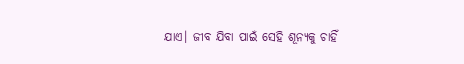ଯାଏ। ଜୀବ ଯିବା ପାଇଁ ସେହି ଶୂନ୍ୟକୁ ଚାହିଁ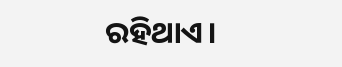ରହିଥାଏ।